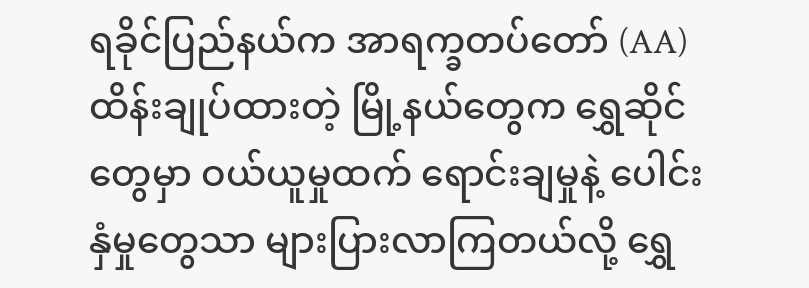ရခိုင်ပြည်နယ်က အာရက္ခတပ်တော် (AA) ထိန်းချုပ်ထားတဲ့ မြို့နယ်တွေက ရွှေဆိုင်တွေမှာ ဝယ်ယူမှုထက် ရောင်းချမှုနဲ့ ပေါင်းနှံမှုတွေသာ များပြားလာကြတယ်လို့ ရွှေ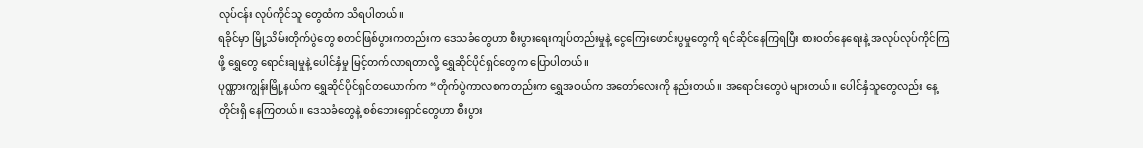လုပ်ငန်း လုပ်ကိုင်သူ တွေထံက သိရပါတယ်။
ရခိုင်မှာ မြို့သိမ်းတိုက်ပွဲတွေ စတင်ဖြစ်ပွားကတည်းက ဒေသခံတွေဟာ စီးပွားရေးကျပ်တည်းမှုနဲ့ ငွေကြေးဖောင်းပွမှုတွေကို ရင်ဆိုင်နေကြရပြီး စားဝတ်နေရေးနဲ့ အလုပ်လုပ်ကိုင်ကြဖို့ ရွှေတွေ ရောင်းချမှုနဲ့ ပေါင်နှံမှု မြင့်တက်လာရတာလို့ ရွှေဆိုင်ပိုင်ရှင်တွေက ပြောပါတယ်။
ပုဏ္ဏားကျွန်းမြို့နယ်က ရွှေဆိုင်ပိုင်ရှင်တယောက်က “တိုက်ပွဲကာလစကတည်းက ရွှေအဝယ်က အတော်လေးကို နည်းတယ်။ အရောင်းတွေပဲ များတယ်။ ပေါင်နှံသူတွေလည်း နေ့တိုင်းရှိ နေကြတယ်။ ဒေသခံတွေနဲ့ စစ်ဘေးရှောင်တွေဟာ စီးပွား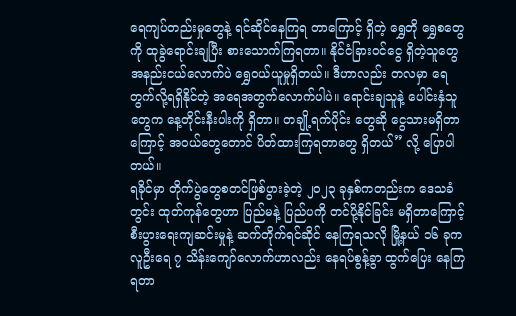ရေကျပ်တည်းမှုတွေနဲ့ ရင်ဆိုင်နေကြရ တာကြောင့် ရှိတဲ့ ရွှေတို ရွှေစတွေကို ထုခွဲရောင်းချပြီး စားသောက်ကြရတာ။ နိုင်ငံခြားဝင်ငွေ ရှိတဲ့သူတွေ အနည်းငယ်လောက်ပဲ ရွှေဝယ်ယူမှုရှိတယ်။ ဒီဟာလည်း တလမှာ ရေတွက်လို့ရရှိနိုင်တဲ့ အရေအတွက်လောက်ပါပဲ။ ရောင်းချသူနဲ့ ပေါင်းနှံသူတွေက နေ့တိုင်းနီးပါးကို ရှိတာ။ တချို့ရက်ပိုင်း တွေဆို ငွေသားမရှိတာကြောင့် အဝယ်တွေတောင် ပိတ်ထားကြရတာတွေ ရှိတယ်” လို့ ပြောပါတယ်။
ရခိုင်မှာ တိုက်ပွဲတွေစတင်ဖြစ်ပွားခဲ့တဲ့ ၂၀၂၃ ခုနှစ်ကတည်းက ဒေသခံတွင်း ထုတ်ကုန်တွေဟာ ပြည်မနဲ့ ပြည်ပကို တင်ပို့နိုင်ခြင်း မရှိတာကြောင့် စီးပွားရေးကျဆင်းမှုနဲ့ ဆက်တိုက်ရင်ဆိုင် နေကြရသလို မြို့နယ် ၁၆ ခုက လူဦးရေ ၇ သိန်းကျော်လောက်ဟာလည်း နေရပ်စွန့်ခွာ ထွက်ပြေး နေကြရတာ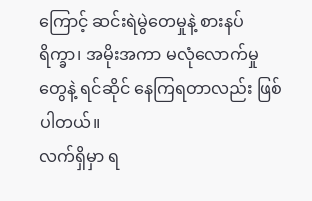ကြောင့် ဆင်းရဲမွဲတေမှုနဲ့ စားနပ်ရိက္ခာ၊ အမိုးအကာ မလုံလောက်မှုတွေနဲ့ ရင်ဆိုင် နေကြရတာလည်း ဖြစ်ပါတယ်။
လက်ရှိမှာ ရ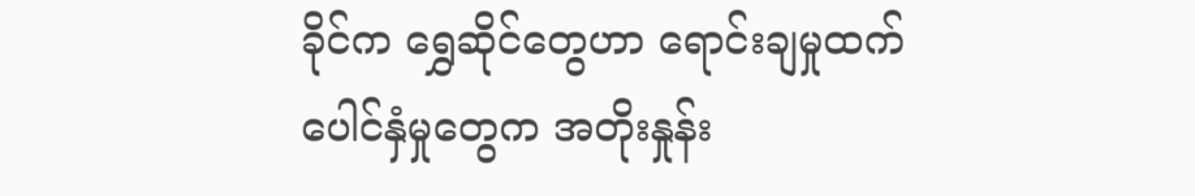ခိုင်က ရွှေဆိုင်တွေဟာ ရောင်းချမှုထက် ပေါင်နှံမှုတွေက အတိုးနှုန်း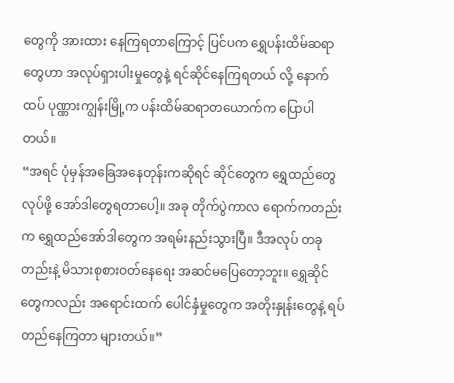တွေကို အားထား နေကြရတာကြောင့် ပြင်ပက ရွှေပန်းထိမ်ဆရာတွေဟာ အလုပ်ရှားပါးမှုတွေနဲ့ ရင်ဆိုင်နေကြရတယ် လို့ နောက်ထပ် ပုဏ္ဏားကျွန်းမြို့က ပန်းထိမ်ဆရာတယောက်က ပြောပါတယ်။
“အရင် ပုံမှန်အခြေအနေတုန်းကဆိုရင် ဆိုင်တွေက ရွှေထည်တွေ လုပ်ဖို့ အော်ဒါတွေရတာပေါ့။ အခု တိုက်ပွဲကာလ ရောက်ကတည်းက ရွှေထည်အော်ဒါတွေက အရမ်းနည်းသွားပြီ။ ဒီအလုပ် တခု တည်းနဲ့ မိသားစုစားဝတ်နေရေး အဆင်မပြေတော့ဘူး။ ရွှေဆိုင်တွေကလည်း အရောင်းထက် ပေါင်နှံမှုတွေက အတိုးနှုန်းတွေနဲ့ ရပ်တည်နေကြတာ များတယ်။”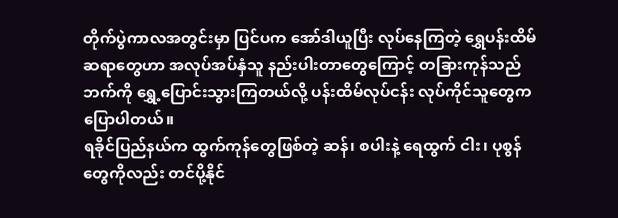တိုက်ပွဲကာလအတွင်းမှာ ပြင်ပက အော်ဒါယူပြီး လုပ်နေကြတဲ့ ရွှေပန်းထိမ်ဆရာတွေဟာ အလုပ်အပ်နှံသူ နည်းပါးတာတွေကြောင့် တခြားကုန်သည်ဘက်ကို ရွှေ့ပြောင်းသွားကြတယ်လို့ ပန်းထိမ်လုပ်ငန်း လုပ်ကိုင်သူတွေက ပြောပါတယ်။
ရခိုင်ပြည်နယ်က ထွက်ကုန်တွေဖြစ်တဲ့ ဆန်၊ စပါးနဲ့ ရေထွက် ငါး၊ ပုစွန်တွေကိုလည်း တင်ပို့နိုင်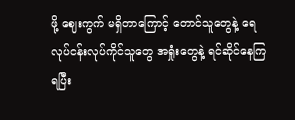ဖို့ ဈေးကွက် မရှိတာကြောင့် တောင်သူတွေနဲ့ ရေလုပ်ငန်းလုပ်ကိုင်သူတွေ အရှုံးတွေနဲ့ ရင်ဆိုင်နေကြ ရပြီး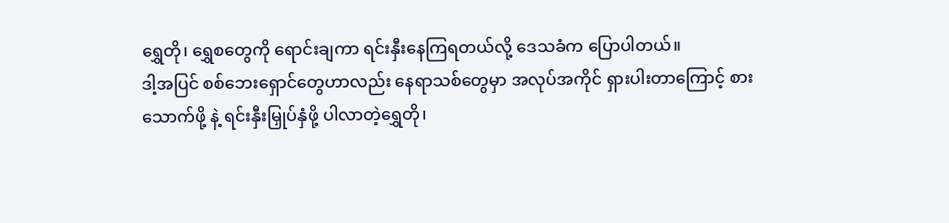ရွှေတို၊ ရွှေစတွေကို ရောင်းချကာ ရင်းနှီးနေကြရတယ်လို့ ဒေသခံက ပြောပါတယ်။
ဒါ့အပြင် စစ်ဘေးရှောင်တွေဟာလည်း နေရာသစ်တွေမှာ အလုပ်အကိုင် ရှားပါးတာကြောင့် စားသောက်ဖို့ နဲ့ ရင်းနှီးမြှုပ်နှံဖို့ ပါလာတဲ့ရွှေတို၊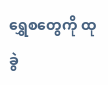ရွှေစတွေကို ထုခွဲ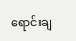ရောင်းချ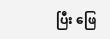ပြီး ဖြေ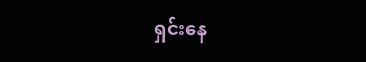ရှင်းနေ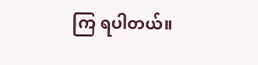ကြ ရပါတယ်။